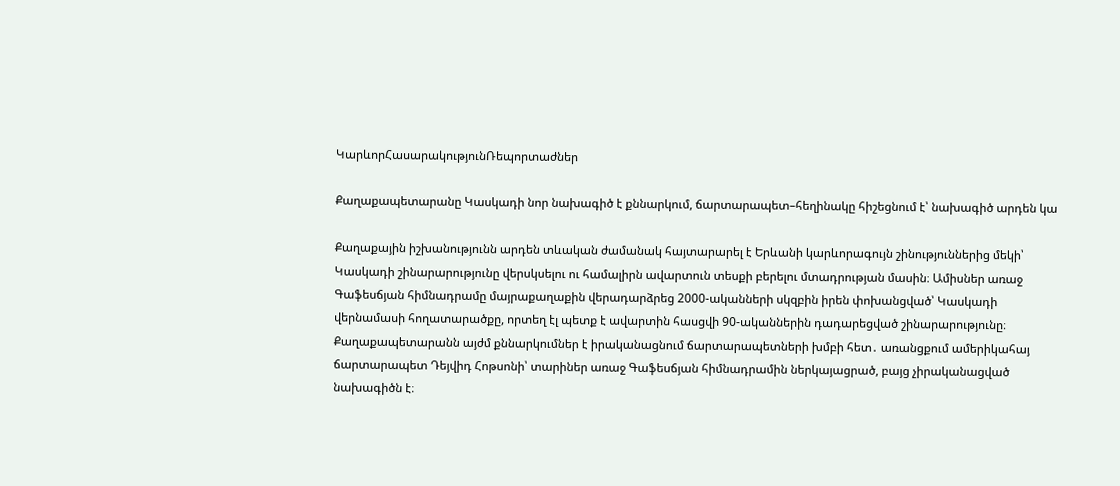ԿարևորՀասարակությունՌեպորտաժներ

Քաղաքապետարանը Կասկադի նոր նախագիծ է քննարկում, ճարտարապետ–հեղինակը հիշեցնում է՝ նախագիծ արդեն կա

Քաղաքային իշխանությունն արդեն տևական ժամանակ հայտարարել է Երևանի կարևորագույն շինություններից մեկի՝ Կասկադի շինարարությունը վերսկսելու ու համալիրն ավարտուն տեսքի բերելու մտադրության մասին։ Ամիսներ առաջ Գաֆեսճյան հիմնադրամը մայրաքաղաքին վերադարձրեց 2000-ականների սկզբին իրեն փոխանցված՝ Կասկադի վերնամասի հողատարածքը, որտեղ էլ պետք է ավարտին հասցվի 90-ականներին դադարեցված շինարարությունը։ Քաղաքապետարանն այժմ քննարկումներ է իրականացնում ճարտարապետների խմբի հետ․ առանցքում ամերիկահայ ճարտարապետ Դեյվիդ Հոթսոնի՝ տարիներ առաջ Գաֆեսճյան հիմնադրամին ներկայացրած, բայց չիրականացված նախագիծն է։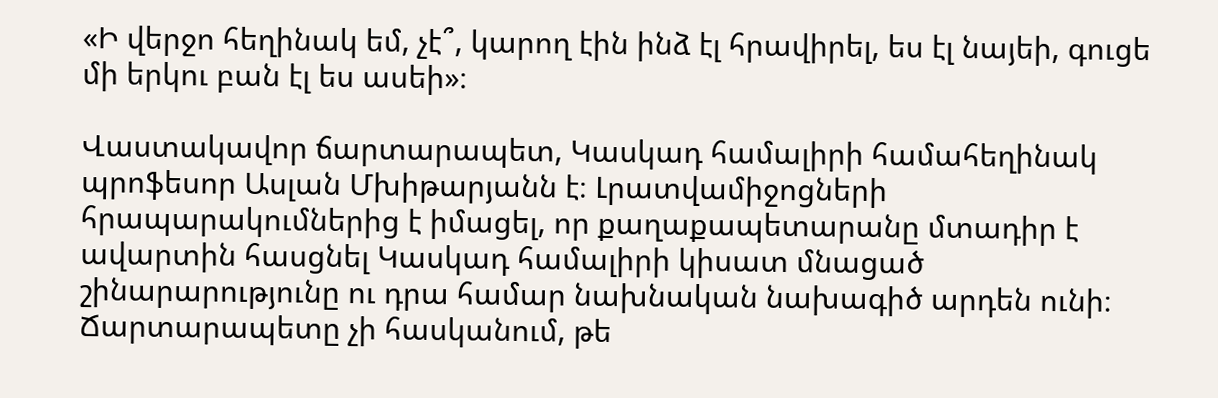«Ի վերջո հեղինակ եմ, չէ՞, կարող էին ինձ էլ հրավիրել, ես էլ նայեի, գուցե մի երկու բան էլ ես ասեի»։

Վաստակավոր ճարտարապետ, Կասկադ համալիրի համահեղինակ պրոֆեսոր Ասլան Մխիթարյանն է։ Լրատվամիջոցների հրապարակումներից է իմացել, որ քաղաքապետարանը մտադիր է ավարտին հասցնել Կասկադ համալիրի կիսատ մնացած շինարարությունը ու դրա համար նախնական նախագիծ արդեն ունի։ Ճարտարապետը չի հասկանում, թե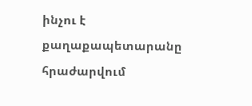ինչու է քաղաքապետարանը հրաժարվում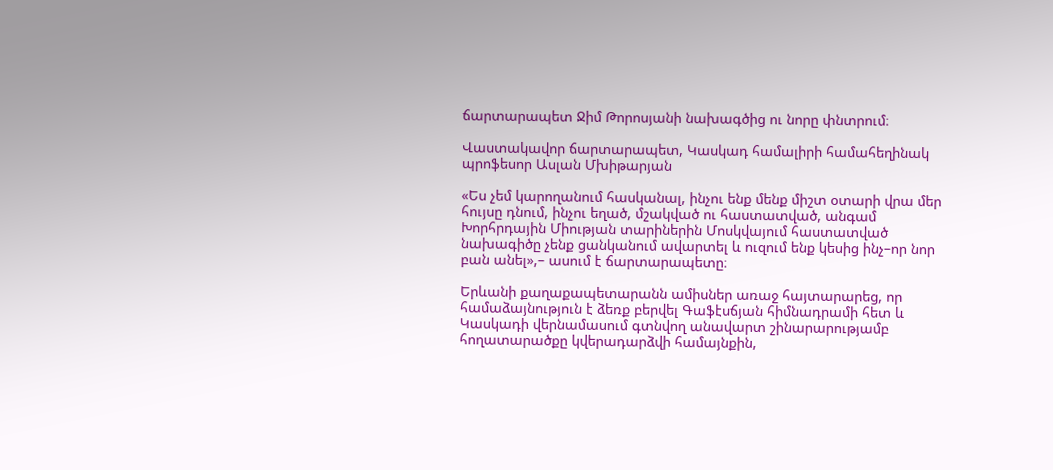ճարտարապետ Ջիմ Թորոսյանի նախագծից ու նորը փնտրում։

Վաստակավոր ճարտարապետ, Կասկադ համալիրի համահեղինակ պրոֆեսոր Ասլան Մխիթարյան

«Ես չեմ կարողանում հասկանալ, ինչու ենք մենք միշտ օտարի վրա մեր հույսը դնում, ինչու եղած, մշակված ու հաստատված, անգամ Խորհրդային Միության տարիներին Մոսկվայում հաստատված նախագիծը չենք ցանկանում ավարտել և ուզում ենք կեսից ինչ–որ նոր բան անել»,– ասում է ճարտարապետը։

Երևանի քաղաքապետարանն ամիսներ առաջ հայտարարեց, որ համաձայնություն է ձեռք բերվել Գաֆէսճյան հիմնադրամի հետ և Կասկադի վերնամասում գտնվող անավարտ շինարարությամբ հողատարածքը կվերադարձվի համայնքին,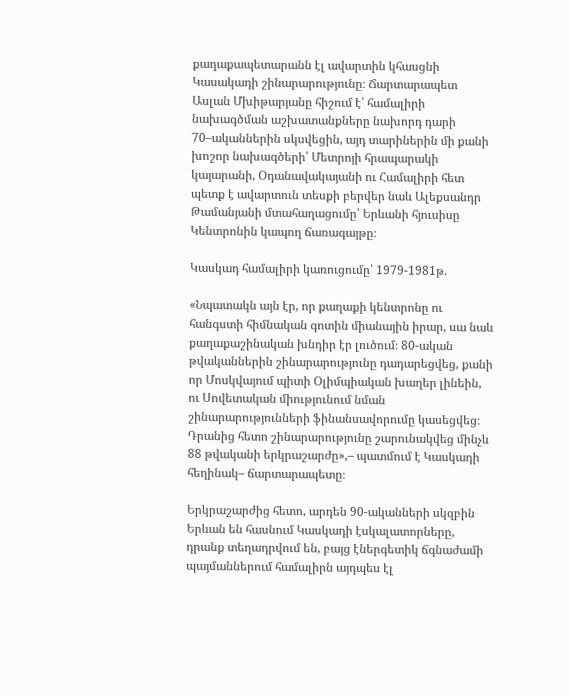քաղաքապետարանն էլ ավարտին կհասցնի Կասակադի շինարարությունը։ Ճարտարապետ Ասլան Մխիթարյանը հիշում է՝ համալիրի նախագծման աշխատանքները նախորդ դարի 70–ականներին սկսվեցին, այդ տարիներին մի քանի խոշոր նախագծերի՝ Մետրոյի հրապարակի կայարանի, Օդանավակայանի ու Համալիրի հետ պետք է ավարտուն տեսքի բերվեր նաև Ալեքսանդր Թամանյանի մտահաղացումը՝ Երևանի հյուսիսը Կենտրոնին կապող ճառագայթը։

Կասկադ համալիրի կառուցումը՝ 1979-1981թ.

«Նպատակն այն էր, որ քաղաքի կենտրոնը ու հանգստի հիմնական գոտին միանային իրար, սա նաև քաղաքաշինական խնդիր էր լուծում։ 80-ական թվականներին շինարարությունը դադարեցվեց, քանի որ Մոսկվայում պիտի Օլիմպիական խաղեր լինեին, ու Սովետական միությունում նման շինարարությունների ֆինանսավորումը կասեցվեց։ Դրանից հետո շինարարությունը շարունակվեց մինչև 88 թվականի երկրաշարժը»,– պատմում է Կասկադի հեղինակ– ճարտարապետը։

Երկրաշարժից հետո, արդեն 90-ականների սկզբին Երևան են հասնում Կասկադի էսկալատորները, դրանք տեղադրվում են, բայց էներգետիկ ճգնաժամի պայմաններում համալիրն այդպես էլ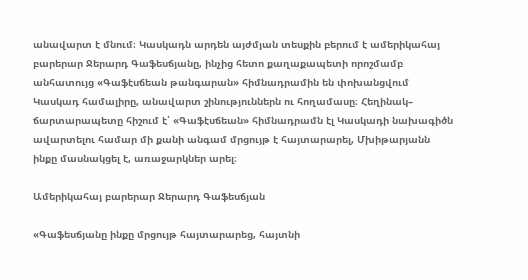անավարտ է մնում։ Կասկադն արդեն այժմյան տեսքին բերում է ամերիկահայ բարերար Ջերարդ Գաֆեսճյանը, ինչից հետո քաղաքապետի որոշմամբ անհատույց «Գաֆէսճեան թանգարան» հիմնադրամին են փոխանցվում Կասկադ համալիրը, անավարտ շինություններն ու հողամասը։ Հեղինակ– ճարտարապետը հիշում է՝ «Գաֆէսճեան» հիմնադրամն էլ Կասկադի նախագիծն ավարտելու համար մի քանի անգամ մրցույթ է հայտարարել, Մխիթարյանն ինքը մասնակցել է, առաջարկներ արել։

Ամերիկահայ բարերար Ջերարդ Գաֆեսճյան

«Գաֆեսճյանը ինքը մրցույթ հայտարարեց, հայտնի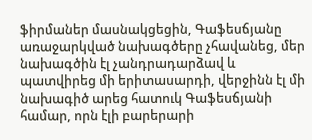ֆիրմաներ մասնակցեցին, Գաֆեսճյանը առաջարկված նախագծերը չհավանեց, մեր նախագծին էլ չանդրադարձավ և պատվիրեց մի երիտասարդի, վերջինն էլ մի նախագիծ արեց հատուկ Գաֆեսճյանի համար, որն էլի բարերարի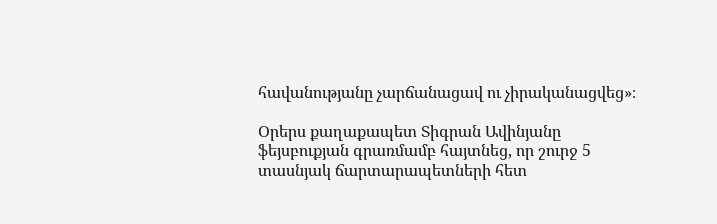հավանությանը չարճանացավ ու չիրականացվեց»։

Օրերս քաղաքապետ Տիգրան Ավինյանը ֆեյսբուքյան գրառմամբ հայտնեց, որ շուրջ 5 տասնյակ ճարտարապետների հետ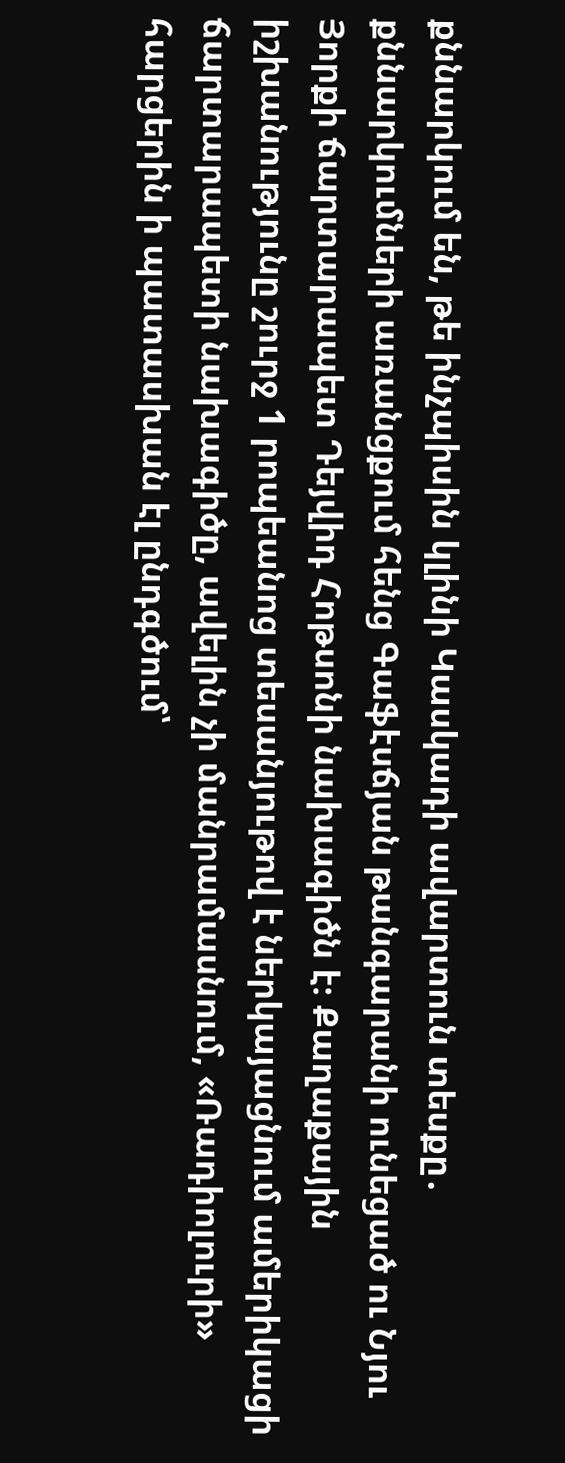քննարկում են, թե ինչպիսին կլինի Կասկադի ավարտուն տեսքը․ քննարկումների առանցքում հենց Գաֆէսճյան թանգարանի ունեցած ու Նյու Յորքի ճարտարապետ Դեյվիդ Հոթսոնի նախագիծն է։ Քաղաքային իշխանությունը շուրջ 1 րոպեանոց տեսանյութով է ներկայացնում ամերիկացի ճարտարապետի նախագիծը, ավելին չի մանրամասնում, «Ռադիոլուրի» հարցերին ի պատասխան էլ ընդգծում՝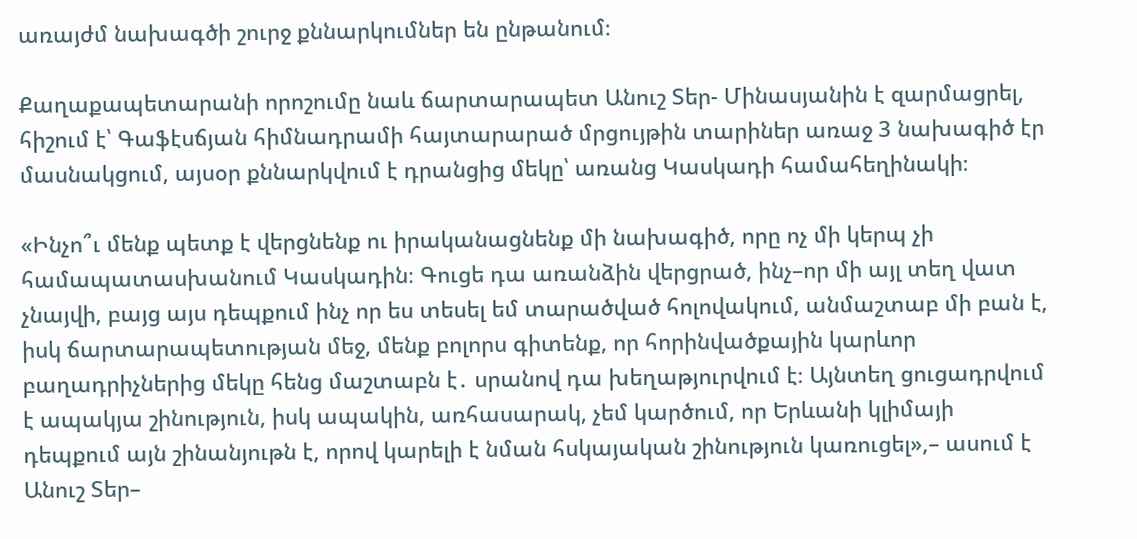առայժմ նախագծի շուրջ քննարկումներ են ընթանում։

Քաղաքապետարանի որոշումը նաև ճարտարապետ Անուշ Տեր- Մինասյանին է զարմացրել, հիշում է՝ Գաֆէսճյան հիմնադրամի հայտարարած մրցույթին տարիներ առաջ 3 նախագիծ էր մասնակցում, այսօր քննարկվում է դրանցից մեկը՝ առանց Կասկադի համահեղինակի։

«Ինչո՞ւ մենք պետք է վերցնենք ու իրականացնենք մի նախագիծ, որը ոչ մի կերպ չի համապատասխանում Կասկադին։ Գուցե դա առանձին վերցրած, ինչ–որ մի այլ տեղ վատ չնայվի, բայց այս դեպքում ինչ որ ես տեսել եմ տարածված հոլովակում, անմաշտաբ մի բան է, իսկ ճարտարապետության մեջ, մենք բոլորս գիտենք, որ հորինվածքային կարևոր բաղադրիչներից մեկը հենց մաշտաբն է․ սրանով դա խեղաթյուրվում է։ Այնտեղ ցուցադրվում է ապակյա շինություն, իսկ ապակին, առհասարակ, չեմ կարծում, որ Երևանի կլիմայի դեպքում այն շինանյութն է, որով կարելի է նման հսկայական շինություն կառուցել»,– ասում է Անուշ Տեր–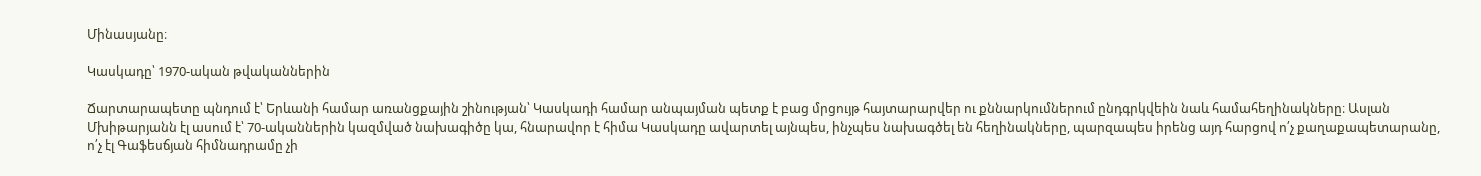Մինասյանը։

Կասկադը՝ 1970-ական թվականներին

Ճարտարապետը պնդում է՝ Երևանի համար առանցքային շինության՝ Կասկադի համար անպայման պետք է բաց մրցույթ հայտարարվեր ու քննարկումներում ընդգրկվեին նաև համահեղինակները։ Ասլան Մխիթարյանն էլ ասում է՝ 70-ականներին կազմված նախագիծը կա, հնարավոր է հիմա Կասկադը ավարտել այնպես, ինչպես նախագծել են հեղինակները, պարզապես իրենց այդ հարցով ո՛չ քաղաքապետարանը, ո՛չ էլ Գաֆեսճյան հիմնադրամը չի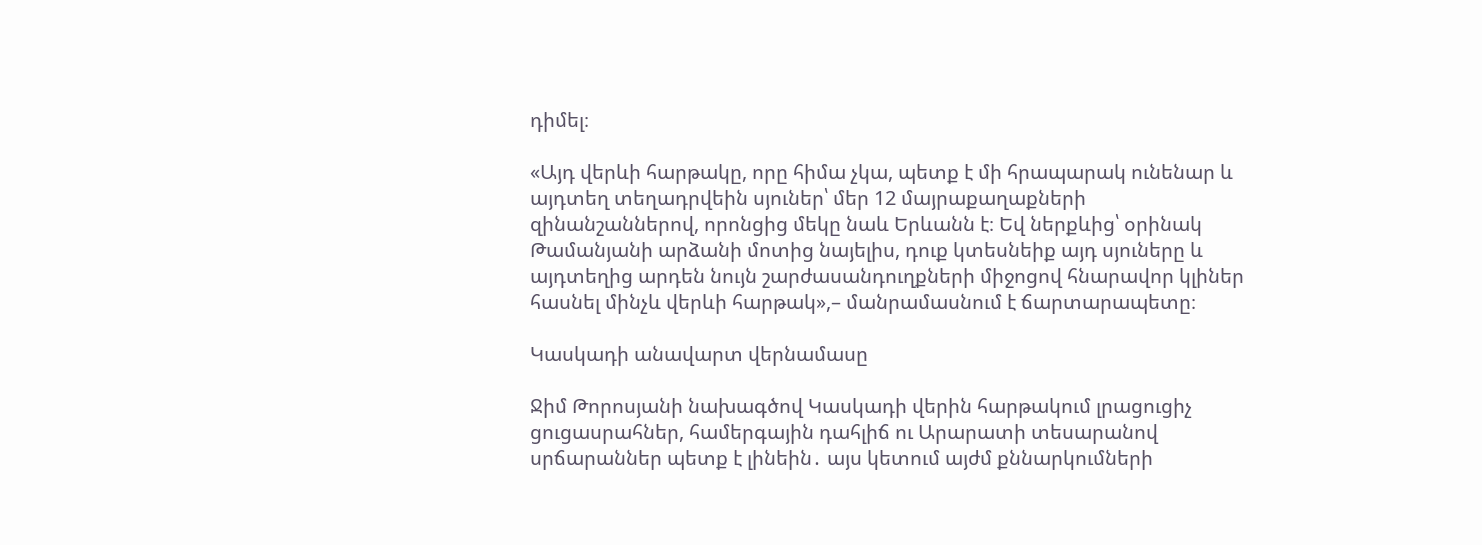դիմել։

«Այդ վերևի հարթակը, որը հիմա չկա, պետք է մի հրապարակ ունենար և այդտեղ տեղադրվեին սյուներ՝ մեր 12 մայրաքաղաքների զինանշաններով, որոնցից մեկը նաև Երևանն է։ Եվ ներքևից՝ օրինակ Թամանյանի արձանի մոտից նայելիս, դուք կտեսնեիք այդ սյուները և այդտեղից արդեն նույն շարժասանդուղքների միջոցով հնարավոր կլիներ հասնել մինչև վերևի հարթակ»,– մանրամասնում է ճարտարապետը։

Կասկադի անավարտ վերնամասը

Ջիմ Թորոսյանի նախագծով Կասկադի վերին հարթակում լրացուցիչ ցուցասրահներ, համերգային դահլիճ ու Արարատի տեսարանով սրճարաններ պետք է լինեին․ այս կետում այժմ քննարկումների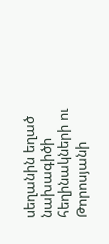սեղանին եղած նախագիծի հեղինակների ու Թորոսյանի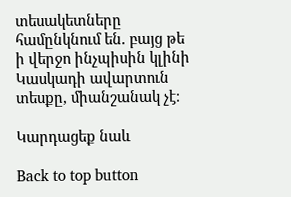տեսակետները համընկնում են․ բայց թե ի վերջո ինչպիսին կլինի Կասկադի ավարտուն տեսքը, միանշանակ չէ։

Կարդացեք նաև

Back to top button